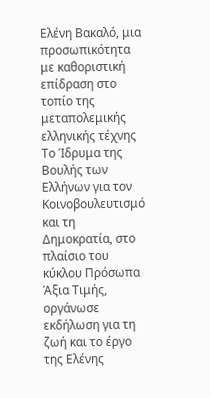Ελένη Βακαλό, μια προσωπικότητα με καθοριστική επίδραση στο τοπίο της μεταπολεμικής ελληνικής τέχνης
Το Ίδρυμα της Βουλής των Ελλήνων για τον Κοινοβουλευτισμό και τη Δημοκρατία, στο πλαίσιο του κύκλου Πρόσωπα Άξια Τιμής, οργάνωσε εκδήλωση για τη ζωή και το έργο της Ελένης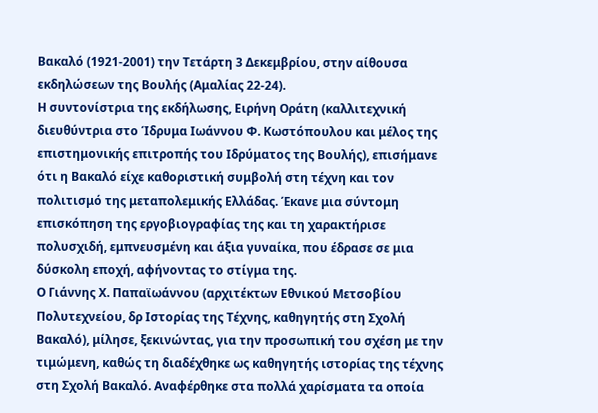Βακαλό (1921-2001) την Τετάρτη 3 Δεκεμβρίου, στην αίθουσα εκδηλώσεων της Βουλής (Αμαλίας 22-24).
Η συντονίστρια της εκδήλωσης, Ειρήνη Οράτη (καλλιτεχνική διευθύντρια στο Ίδρυμα Ιωάννου Φ. Κωστόπουλου και μέλος της επιστημονικής επιτροπής του Ιδρύματος της Βουλής), επισήμανε ότι η Βακαλό είχε καθοριστική συμβολή στη τέχνη και τον πολιτισμό της μεταπολεμικής Ελλάδας. Έκανε μια σύντομη επισκόπηση της εργοβιογραφίας της και τη χαρακτήρισε πολυσχιδή, εμπνευσμένη και άξια γυναίκα, που έδρασε σε μια δύσκολη εποχή, αφήνοντας το στίγμα της.
Ο Γιάννης Χ. Παπαϊωάννου (αρχιτέκτων Εθνικού Μετσοβίου Πολυτεχνείου, δρ Ιστορίας της Τέχνης, καθηγητής στη Σχολή Βακαλό), μίλησε, ξεκινώντας, για την προσωπική του σχέση με την τιμώμενη, καθώς τη διαδέχθηκε ως καθηγητής ιστορίας της τέχνης στη Σχολή Βακαλό. Αναφέρθηκε στα πολλά χαρίσματα τα οποία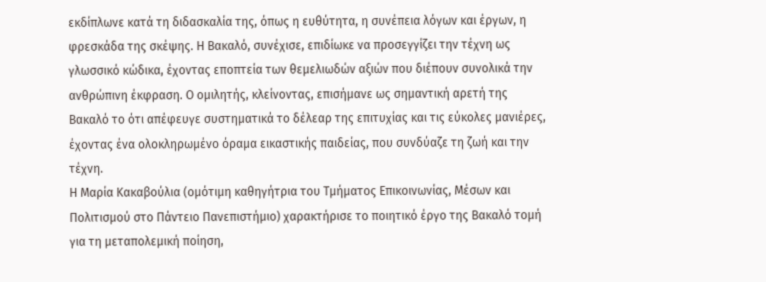εκδίπλωνε κατά τη διδασκαλία της, όπως η ευθύτητα, η συνέπεια λόγων και έργων, η φρεσκάδα της σκέψης. Η Βακαλό, συνέχισε, επιδίωκε να προσεγγίζει την τέχνη ως γλωσσικό κώδικα, έχοντας εποπτεία των θεμελιωδών αξιών που διέπουν συνολικά την ανθρώπινη έκφραση. Ο ομιλητής, κλείνοντας, επισήμανε ως σημαντική αρετή της Βακαλό το ότι απέφευγε συστηματικά το δέλεαρ της επιτυχίας και τις εύκολες μανιέρες, έχοντας ένα ολοκληρωμένο όραμα εικαστικής παιδείας, που συνδύαζε τη ζωή και την τέχνη.
Η Μαρία Κακαβούλια (ομότιμη καθηγήτρια του Τμήματος Επικοινωνίας, Μέσων και Πολιτισμού στο Πάντειο Πανεπιστήμιο) χαρακτήρισε το ποιητικό έργο της Βακαλό τομή για τη μεταπολεμική ποίηση,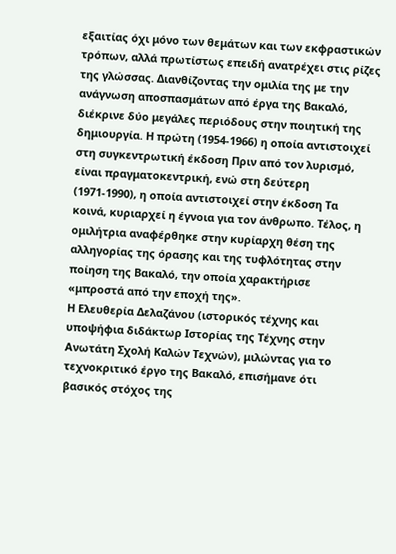εξαιτίας όχι μόνο των θεμάτων και των εκφραστικών τρόπων, αλλά πρωτίστως επειδή ανατρέχει στις ρίζες της γλώσσας. Διανθίζοντας την ομιλία της με την ανάγνωση αποσπασμάτων από έργα της Βακαλό, διέκρινε δύο μεγάλες περιόδους στην ποιητική της δημιουργία. Η πρώτη (1954-1966) η οποία αντιστοιχεί στη συγκεντρωτική έκδοση Πριν από τον λυρισμό, είναι πραγματοκεντρική, ενώ στη δεύτερη (1971-1990), η οποία αντιστοιχεί στην έκδοση Τα κοινά, κυριαρχεί η έγνοια για τον άνθρωπο. Τέλος, η ομιλήτρια αναφέρθηκε στην κυρίαρχη θέση της αλληγορίας της όρασης και της τυφλότητας στην ποίηση της Βακαλό, την οποία χαρακτήρισε «μπροστά από την εποχή της».
Η Ελευθερία Δελαζάνου (ιστορικός τέχνης και υποψήφια διδάκτωρ Ιστορίας της Τέχνης στην Ανωτάτη Σχολή Καλών Τεχνών), μιλώντας για το τεχνοκριτικό έργο της Βακαλό, επισήμανε ότι βασικός στόχος της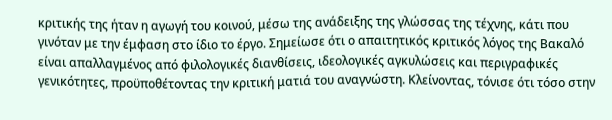κριτικής της ήταν η αγωγή του κοινού, μέσω της ανάδειξης της γλώσσας της τέχνης, κάτι που γινόταν με την έμφαση στο ίδιο το έργο. Σημείωσε ότι ο απαιτητικός κριτικός λόγος της Βακαλό είναι απαλλαγμένος από φιλολογικές διανθίσεις, ιδεολογικές αγκυλώσεις και περιγραφικές γενικότητες, προϋποθέτοντας την κριτική ματιά του αναγνώστη. Κλείνοντας, τόνισε ότι τόσο στην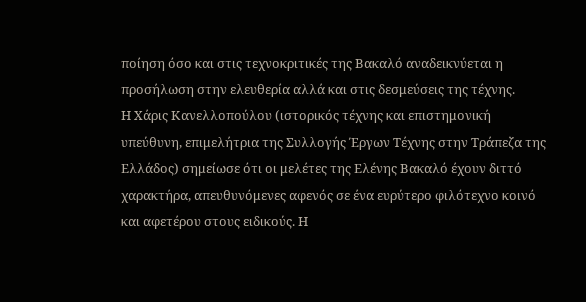ποίηση όσο και στις τεχνοκριτικές της Βακαλό αναδεικνύεται η προσήλωση στην ελευθερία αλλά και στις δεσμεύσεις της τέχνης.
Η Χάρις Κανελλοπούλου (ιστορικός τέχνης και επιστημονική υπεύθυνη, επιμελήτρια της Συλλογής Έργων Τέχνης στην Τράπεζα της Ελλάδος) σημείωσε ότι οι μελέτες της Ελένης Βακαλό έχουν διττό χαρακτήρα, απευθυνόμενες αφενός σε ένα ευρύτερο φιλότεχνο κοινό και αφετέρου στους ειδικούς. Η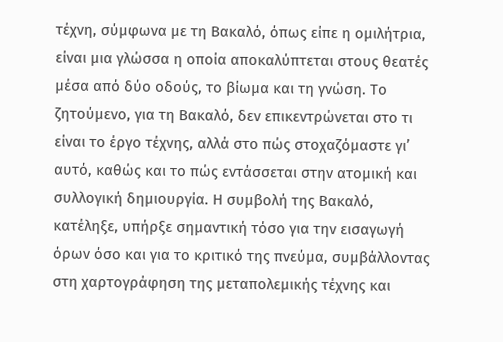τέχνη, σύμφωνα με τη Βακαλό, όπως είπε η ομιλήτρια, είναι μια γλώσσα η οποία αποκαλύπτεται στους θεατές μέσα από δύο οδούς, το βίωμα και τη γνώση. Το ζητούμενο, για τη Βακαλό, δεν επικεντρώνεται στο τι είναι το έργο τέχνης, αλλά στο πώς στοχαζόμαστε γι’ αυτό, καθώς και το πώς εντάσσεται στην ατομική και συλλογική δημιουργία. Η συμβολή της Βακαλό, κατέληξε, υπήρξε σημαντική τόσο για την εισαγωγή όρων όσο και για το κριτικό της πνεύμα, συμβάλλοντας στη χαρτογράφηση της μεταπολεμικής τέχνης και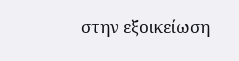στην εξοικείωση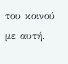του κοινού με αυτή.